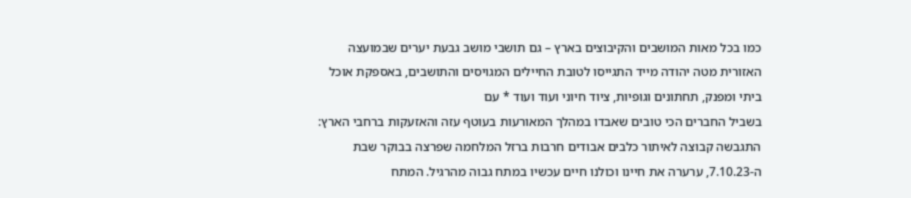כמו בכל מאות המושבים והקיבוצים בארץ – גם תושבי מושב גבעת יערים שבמועצה האזורית מטה יהודה מייד התגייסו לטובת החיילים המגויסים והתושבים, באספקת אוכל ביתי ומפנק, תחתונים וגופיות, ציוד חיוני ועוד ועוד * עם
בשביל החברים הכי טובים שאבדו במהלך המאורעות בעוטף עזה והאזעקות ברחבי הארץ: התגבשה קבוצה לאיתור כלבים אבודים חרבות ברזל המלחמה שפרצה בבוקר שבת ה-7.10.23, ערערה את חיינו וכולנו חיים עכשיו במתח גבוה מהרגיל. המתח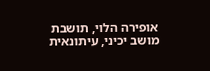אופירה הלוי, תושבת מושב יכיני, עיתונאית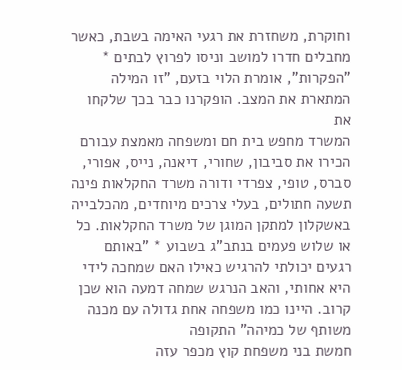וחוקרת, משחזרת את רגעי האימה בשבת, כאשר מחבלים חדרו למושב וניסו לפרוץ לבתים * "הפקרות", אומרת הלוי בזעם, "זו המילה המתארת את המצב. הופקרנו כבר בכך שלקחו את
המשרד מחפש בית חם ומשפחה מאמצת עבורם הכירו את סביבון, שחורי, דיאנה, נייס, אפורי, סברס, טופי, צפרדי ודורה משרד החקלאות פינה תשעה חתולים, בעלי צרכים מיוחדים, מהכלבייה באשקלון למתקן המוגן של משרד החקלאות. כל
או שלוש פעמים בנתב"ג בשבוע * "באותם רגעים יכולתי להרגיש כאילו האם שמחכה לידי היא אחותי, והאב הנרגש שמחה דמעה הוא שכן קרוב. היינו כמו משפחה אחת גדולה עם מכנה משותף של כמיהה" התקופה
חמשת בני משפחת קוץ מכפר עזה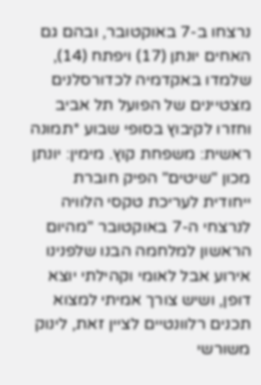נרצחו ב-7 באוקטובר, ובהם גם האחים יונתן (17) ויפתח (14), שלמדו באקדמיה לכדורסלנים מצטיינים של הפועל תל אביב וחזרו לקיבוץ בסופי שבוע *תמונה ראשית: משפחת קוץ. מימין: יונתן
מכון "שיטים" הפיק חוברת ייחודית לעריכת טקסי הלוויה לנרצחי ה-7 באוקטובר "מהיום הראשון למלחמה הבנו שלפנינו אירוע אבל לאומי וקהילתי יוצא דופן, ושיש צורך אמיתי למצוא תכנים רלוונטיים לציין זאת, לינוק משורשי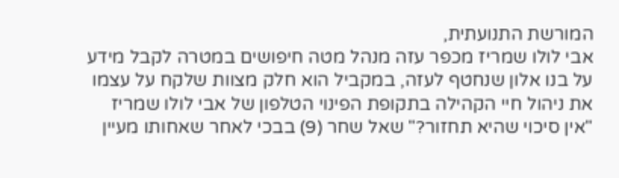המורשת התנועתית,
אבי לולו שמריז מכפר עזה מנהל מטה חיפושים במטרה לקבל מידע על בנו אלון שנחטף לעזה, במקביל הוא חלק מצוות שלקח על עצמו את ניהול חיי הקהילה בתקופת הפינוי הטלפון של אבי לולו שמריז
"אין סיכוי שהיא תחזור?" שאל שחר (9) בבכי לאחר שאחותו מעיין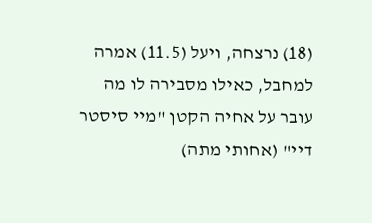(18) נרצחה, ויעל (11.5) אמרה למחבל, כאילו מסבירה לו מה עובר על אחיה הקטן "מיי סיסטר דיי" (אחותי מתה)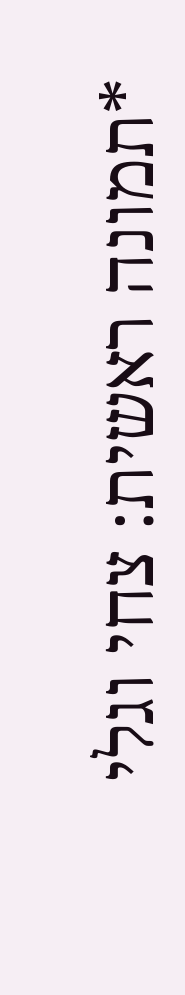*תמונה ראשית: צחי וגלי